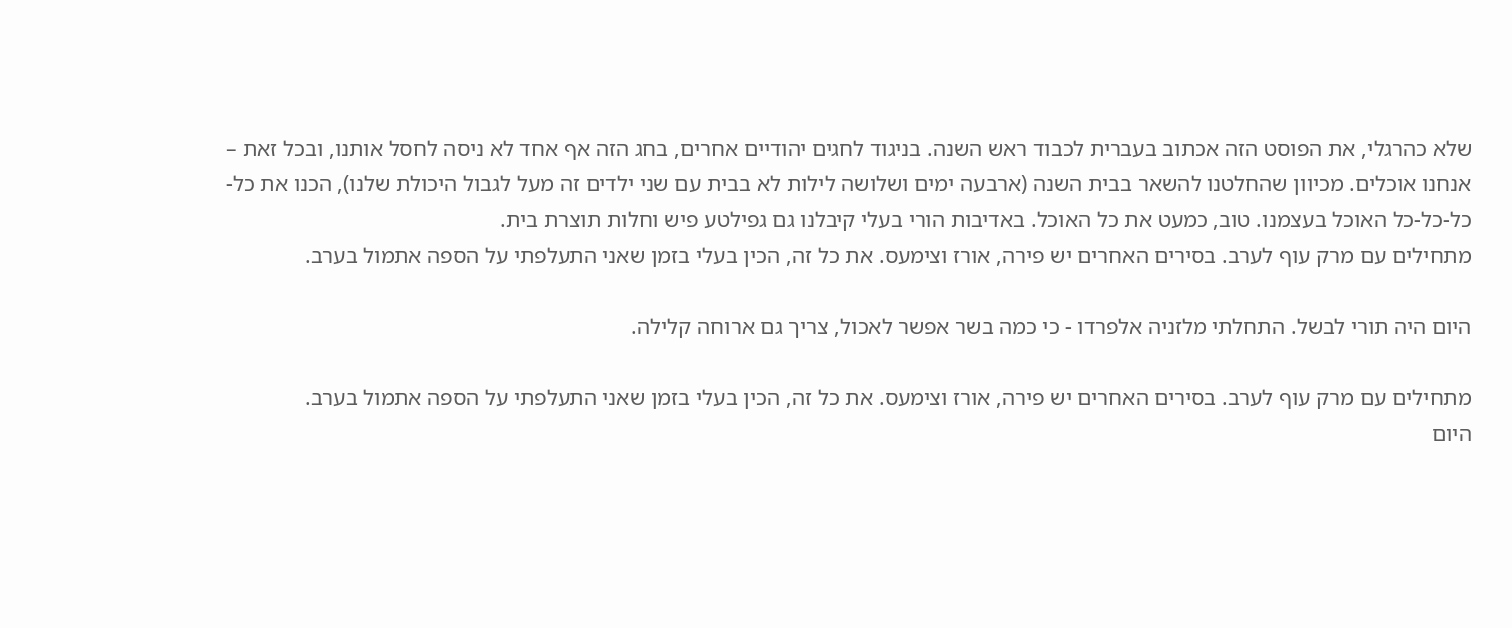שלא כהרגלי, את הפוסט הזה אכתוב בעברית לכבוד ראש השנה. בניגוד לחגים יהודיים אחרים, בחג הזה אף אחד לא ניסה לחסל אותנו, ובכל זאת – אנחנו אוכלים. מכיוון שהחלטנו להשאר בבית השנה (ארבעה ימים ושלושה לילות לא בבית עם שני ילדים זה מעל לגבול היכולת שלנו), הכנו את כל-כל-כל-כל האוכל בעצמנו. טוב, כמעט את כל האוכל. באדיבות הורי בעלי קיבלנו גם גפילטע פיש וחלות תוצרת בית.
מתחילים עם מרק עוף לערב. בסירים האחרים יש פירה, אורז וצימעס. את כל זה, הכין בעלי בזמן שאני התעלפתי על הספה אתמול בערב.

היום היה תורי לבשל. התחלתי מלזניה אלפרדו - כי כמה בשר אפשר לאכול, צריך גם ארוחה קלילה.

מתחילים עם מרק עוף לערב. בסירים האחרים יש פירה, אורז וצימעס. את כל זה, הכין בעלי בזמן שאני התעלפתי על הספה אתמול בערב.
היום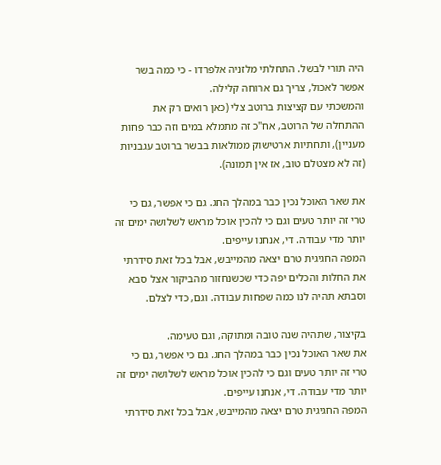היה תורי לבשל. התחלתי מלזניה אלפרדו - כי כמה בשר אפשר לאכול, צריך גם ארוחה קלילה.
והמשכתי עם קציצות ברוטב צלי (כאן רואים רק את ההתחלה של הרוטב, אח"כ זה מתמלא במים וזה כבר פחות מעניין), ותחתיות ארטישוק ממולאות בבשר ברוטב עגבניות (זה לא מצטלם טוב, אז אין תמונה).

את שאר האוכל נכין כבר במהלך החג. גם כי אפשר, גם כי טרי זה יותר טעים וגם כי להכין אוכל מראש לשלושה ימים זה יותר מדי עבודה. די, אנחנו עייפים.
המפה החגיגית טרם יצאה מהמייבש, אבל בכל זאת סידרתי את החלות והכלים יפה כדי שכשנחזור מהביקור אצל סבא וסבתא תהיה לנו כמה שפחות עבודה. וגם, כדי לצלם.

בקיצור, שתהיה שנה טובה ומתוקה, וגם טעימה.
את שאר האוכל נכין כבר במהלך החג. גם כי אפשר, גם כי טרי זה יותר טעים וגם כי להכין אוכל מראש לשלושה ימים זה יותר מדי עבודה. די, אנחנו עייפים.
המפה החגיגית טרם יצאה מהמייבש, אבל בכל זאת סידרתי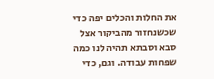את החלות והכלים יפה כדי שכשנחזור מהביקור אצל סבא וסבתא תהיה לנו כמה שפחות עבודה. וגם, כדי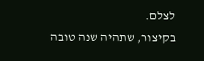לצלם.
בקיצור, שתהיה שנה טובה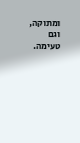ומתוקה, וגם טעימה.